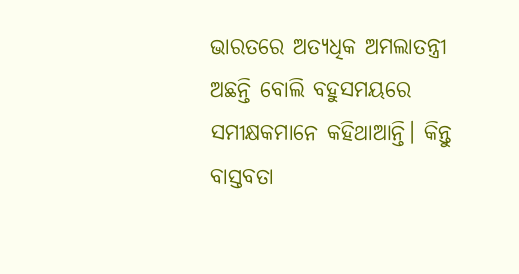ଭାରତରେ ଅତ୍ୟଧିକ ଅମଲାତନ୍ତ୍ରୀ ଅଛନ୍ତି ବୋଲି ବହୁସମୟରେ ସମୀକ୍ଷକମାନେ କହିଥାଆନ୍ତି। କିନ୍ତୁ ବାସ୍ତବତା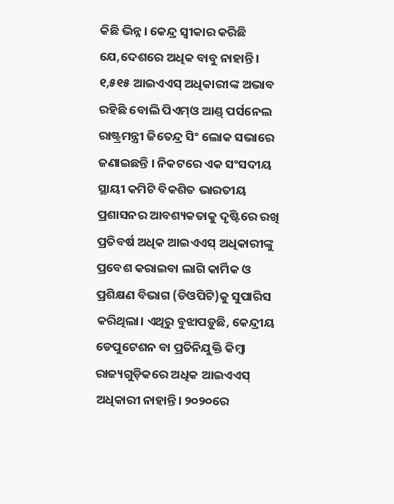କିଛି ଭିନ୍ନ। କେନ୍ଦ୍ର ସ୍ବୀକାର କରିଛି ଯେ,ଦେଶରେ ଅଧିକ ବାବୁ ନାହାନ୍ତି। ୧,୫୧୫ ଆଇଏଏସ୍ ଅଧିକାରୀଙ୍କ ଅଭାବ ରହିଛି ବୋଲି ପିଏମ୍ଓ ଆଣ୍ଡ୍ ପର୍ସନେଲ ରାଷ୍ଟ୍ରମନ୍ତ୍ରୀ ଜିତେନ୍ଦ୍ର ସିଂ ଲୋକ ସଭାରେ ଜଣାଇଛନ୍ତି । ନିକଟରେ ଏକ ସଂସଦୀୟ ସ୍ଥାୟୀ କମିଟି ବିକଶିତ ଭାରତୀୟ ପ୍ରଶାସନର ଆବଶ୍ୟକତାକୁ ଦୃଷ୍ଟିରେ ରଖି ପ୍ରତିବର୍ଷ ଅଧିକ ଆଇଏଏସ୍ ଅଧିକାରୀଙ୍କୁ ପ୍ରବେଶ କରାଇବା ଲାଗି କାର୍ମିକ ଓ ପ୍ରଶିକ୍ଷଣ ବିଭାଗ (ଡିଓପିଟି)କୁ ସୁପାରିସ କରିଥିଲା। ଏଥିରୁ ବୁଝାପଡ଼ୁଛି, କେନ୍ଦ୍ରୀୟ ଡେପୁଟେଶନ ବା ପ୍ରତିନିଯୁକ୍ତି କିମ୍ବା ରାଜ୍ୟଗୁଡ଼ିକରେ ଅଧିକ ଆଇଏଏସ୍ ଅଧିକାରୀ ନାହାନ୍ତି। ୨୦୨୦ରେ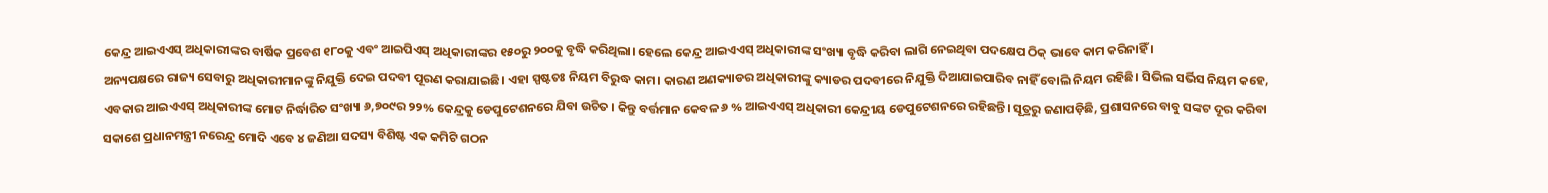କେନ୍ଦ୍ର ଆଇଏଏସ୍ ଅଧିକାରୀଙ୍କର ବାର୍ଷିକ ପ୍ରବେଶ ୧୮୦କୁ ଏବଂ ଆଇପିଏସ୍ ଅଧିକାରୀଙ୍କର ୧୫୦ରୁ ୨୦୦କୁ ବୃଦ୍ଧି କରିଥିଲା। ହେଲେ କେନ୍ଦ୍ର ଆଇଏଏସ୍ ଅଧିକାରୀଙ୍କ ସଂଖ୍ୟା ବୃଦ୍ଧି କରିବା ଲାଗି ନେଇଥିବା ପଦକ୍ଷେପ ଠିକ୍ ଭାବେ କାମ କରିନାହିଁ ।
ଅନ୍ୟପକ୍ଷରେ ରାଜ୍ୟ ସେବାରୁ ଅଧିକାରୀମାନଙ୍କୁ ନିଯୁକ୍ତି ଦେଇ ପଦବୀ ପୂରଣ କରାଯାଇଛି। ଏହା ସ୍ପଷ୍ଟତଃ ନିୟମ ବିରୁଦ୍ଧ କାମ। କାରଣ ଅଣକ୍ୟାଡର ଅଧିକାରୀଙ୍କୁ କ୍ୟାଡର ପଦବୀରେ ନିଯୁକ୍ତି ଦିଆଯାଇପାରିବ ନାହିଁ ବୋଲି ନିୟମ ରହିଛି। ସିଭିଲ ସର୍ଭିସ ନିୟମ କହେ, ଏବକାର ଆଇଏଏସ୍ ଅଧିକାରୀଙ୍କ ମୋଟ ନିର୍ଦ୍ଧାରିତ ସଂଖ୍ୟା ୬,୭୦୯ର ୨୨% କେନ୍ଦ୍ରକୁ ଡେପୁଟେଶନରେ ଯିବା ଉଚିତ । କିନ୍ତୁ ବର୍ତ୍ତମାନ କେବଳ ୬ % ଆଇଏଏସ୍ ଅଧିକାରୀ କେନ୍ଦ୍ରୀୟ ଡେପୁଟେଶନରେ ରହିଛନ୍ତି। ସୂତ୍ରରୁ ଜଣାପଡ଼ିଛି, ପ୍ରଶାସନରେ ବାବୁ ସଙ୍କଟ ଦୂର କରିବା ସକାଶେ ପ୍ରଧାନମନ୍ତ୍ରୀ ନରେନ୍ଦ୍ର ମୋଦି ଏବେ ୪ ଜଣିଆ ସଦସ୍ୟ ବିଶିଷ୍ଟ ଏକ କମିଟି ଗଠନ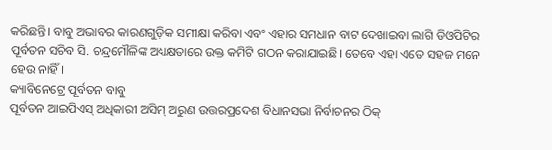କରିଛନ୍ତି। ବାବୁ ଅଭାବର କାରଣଗୁଡ଼ିକ ସମୀକ୍ଷା କରିବା ଏବଂ ଏହାର ସମଧାନ ବାଟ ଦେଖାଇବା ଲାଗି ଡିଓପିଟିର ପୂର୍ବତନ ସଚିବ ସି. ଚନ୍ଦ୍ରମୌଳିଙ୍କ ଅଧ୍ୟକ୍ଷତାରେ ଉକ୍ତ କମିଟି ଗଠନ କରାଯାଇଛି। ତେବେ ଏହା ଏତେ ସହଜ ମନେ ହେଉ ନାହିଁ।
କ୍ୟାବିନେଟ୍ରେ ପୂର୍ବତନ ବାବୁ
ପୂର୍ବତନ ଆଇପିଏସ୍ ଅଧିକାରୀ ଅସିମ୍ ଅରୁଣ ଉତ୍ତରପ୍ରଦେଶ ବିଧାନସଭା ନିର୍ବାଚନର ଠିକ୍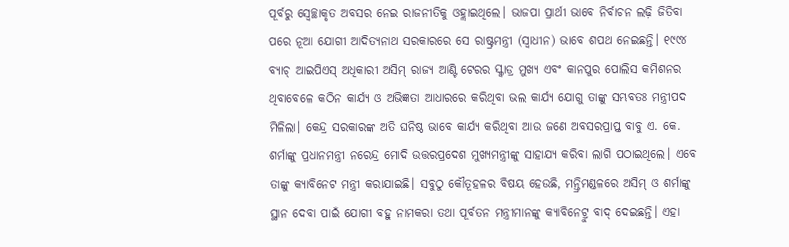ପୂର୍ବରୁ ସ୍ବେଚ୍ଛାକୃତ ଅବସର ନେଇ ରାଜନୀତିକୁ ଓହ୍ଲାଇଥିଲେ। ଭାଜପା ପ୍ରାର୍ଥୀ ଭାବେ ନିର୍ବାଚନ ଲଢ଼ି ଜିତିବା ପରେ ନୂଆ ଯୋଗୀ ଆଦିତ୍ୟନାଥ ସରକାରରେ ସେ ରାଷ୍ଟ୍ରମନ୍ତ୍ରୀ (ସ୍ବାଧୀନ) ଭାବେ ଶପଥ ନେଇଛନ୍ତି। ୧୯୯୪ ବ୍ୟାଚ୍ ଆଇପିଏସ୍ ଅଧିକାରୀ ଅସିମ୍ ରାଜ୍ୟ ଆଣ୍ଟି ଟେରର ସ୍କ୍ବାଡ୍ର ମୁଖ୍ୟ ଏବଂ କାନପୁର ପୋଲିସ କମିଶନର ଥିବାବେଳେ କଠିନ କାର୍ଯ୍ୟ ଓ ଅଭିଜ୍ଞତା ଆଧାରରେ କରିଥିବା ଭଲ କାର୍ଯ୍ୟ ଯୋଗୁ ତାଙ୍କୁ ସମ୍ଭବତଃ ମନ୍ତ୍ରୀପଦ ମିଳିଲା। କେନ୍ଦ୍ର ସରକାରଙ୍କ ଅତି ଘନିଷ୍ଠ ଭାବେ କାର୍ଯ୍ୟ କରିଥିବା ଆଉ ଜଣେ ଅବସରପ୍ରାପ୍ତ ବାବୁ ଏ. କେ. ଶର୍ମାଙ୍କୁ ପ୍ରଧାନମନ୍ତ୍ରୀ ନରେନ୍ଦ୍ର ମୋଦି ଉତ୍ତରପ୍ରଦେଶ ମୁଖ୍ୟମନ୍ତ୍ରୀଙ୍କୁ ସାହାଯ୍ୟ କରିବା ଲାଗି ପଠାଇଥିଲେ। ଏବେ ତାଙ୍କୁ କ୍ୟାବିନେଟ ମନ୍ତ୍ରୀ କରାଯାଇଛି। ସବୁଠୁ କୌତୂହଳର ବିଷୟ ହେଉଛି, ମନ୍ତ୍ରିମଣ୍ଡଳରେ ଅସିମ୍ ଓ ଶର୍ମାଙ୍କୁ ସ୍ଥାନ ଦେବା ପାଇଁ ଯୋଗୀ ବହୁ ନାମକରା ତଥା ପୂର୍ବତନ ମନ୍ତ୍ରୀମାନଙ୍କୁ କ୍ୟାବିନେଟ୍ରୁ ବାଦ୍ ଦେଇଛନ୍ତି। ଏହା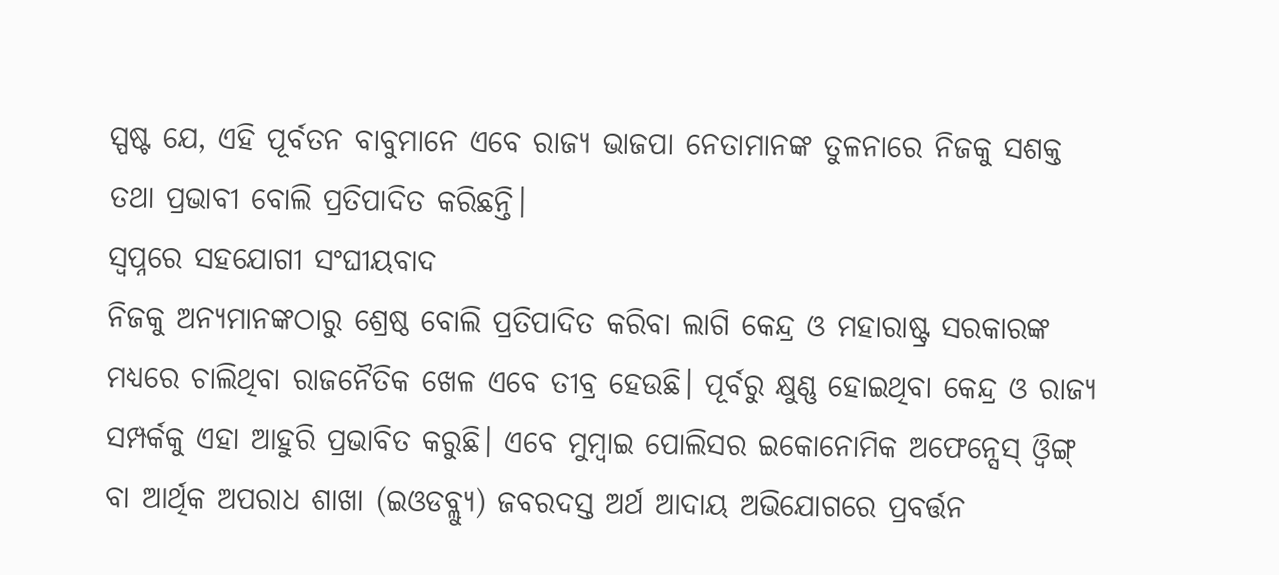ସ୍ପଷ୍ଟ ଯେ, ଏହି ପୂର୍ବତନ ବାବୁମାନେ ଏବେ ରାଜ୍ୟ ଭାଜପା ନେତାମାନଙ୍କ ତୁଳନାରେ ନିଜକୁ ସଶକ୍ତ ତଥା ପ୍ରଭାବୀ ବୋଲି ପ୍ରତିପାଦିତ କରିଛନ୍ତି।
ସ୍ବପ୍ନରେ ସହଯୋଗୀ ସଂଘୀୟବାଦ
ନିଜକୁ ଅନ୍ୟମାନଙ୍କଠାରୁ ଶ୍ରେଷ୍ଠ ବୋଲି ପ୍ରତିପାଦିତ କରିବା ଲାଗି କେନ୍ଦ୍ର ଓ ମହାରାଷ୍ଟ୍ର ସରକାରଙ୍କ ମଧ୍ୟରେ ଚାଲିଥିବା ରାଜନୈତିକ ଖେଳ ଏବେ ତୀବ୍ର ହେଉଛି। ପୂର୍ବରୁ କ୍ଷୁଣ୍ଣ ହୋଇଥିବା କେନ୍ଦ୍ର ଓ ରାଜ୍ୟ ସମ୍ପର୍କକୁ ଏହା ଆହୁରି ପ୍ରଭାବିତ କରୁଛି। ଏବେ ମୁମ୍ବାଇ ପୋଲିସର ଇକୋନୋମିକ ଅଫେନ୍ସେସ୍ ଓ୍ବିଙ୍ଗ୍ ବା ଆର୍ଥିକ ଅପରାଧ ଶାଖା (ଇଓଡବ୍ଲ୍ୟୁ) ଜବରଦସ୍ତ ଅର୍ଥ ଆଦାୟ ଅଭିଯୋଗରେ ପ୍ରବର୍ତ୍ତନ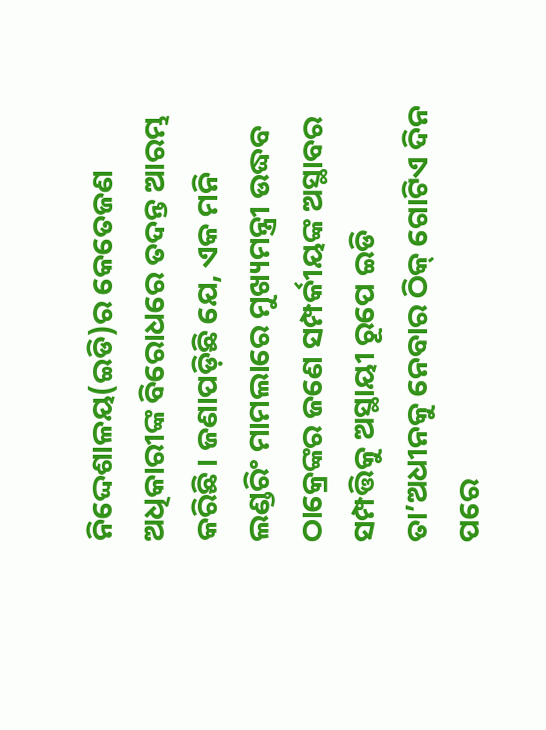ନିଦ୍ଦେଶାଳୟ(ଇଡି)ର କେତେଜଣ ଅଧିକାରୀଙ୍କ ବିରୋଧରେ ତଦନ୍ତ ଆରମ୍ଭ କରିଛି। ଜଣାପଡ଼ିଛି ଯେ, ଏକ ମନି ଲଣ୍ଡରିଂ ମାମଲାରେ ମୁଖ୍ୟମନ୍ତ୍ରୀ ଉଦ୍ଧବ ଠାକ୍ରେଙ୍କର ଜଣେ ସମ୍ପର୍କୀୟଙ୍କ ଅସ୍ଥାବର ସମ୍ପତ୍ତିକୁ ଅସ୍ଥାୟୀ ରୂପେ ଇଡି ତା’ଅଧୀନକୁ ନେବାର ଠିକ୍ ଗୋଟିଏ ଦିନ ପରେ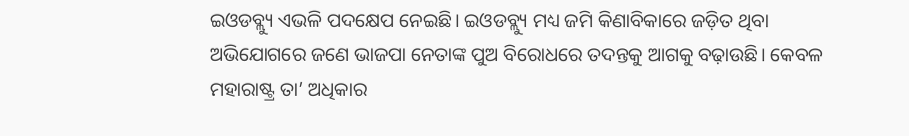ଇଓଡବ୍ଲ୍ୟୁ ଏଭଳି ପଦକ୍ଷେପ ନେଇଛି। ଇଓଡବ୍ଲ୍ୟୁ ମଧ୍ୟ ଜମି କିଣାବିକାରେ ଜଡ଼ିତ ଥିବା ଅଭିଯୋଗରେ ଜଣେ ଭାଜପା ନେତାଙ୍କ ପୁଅ ବିରୋଧରେ ତଦନ୍ତକୁ ଆଗକୁ ବଢ଼ାଉଛି। କେବଳ ମହାରାଷ୍ଟ୍ର ତା’ ଅଧିକାର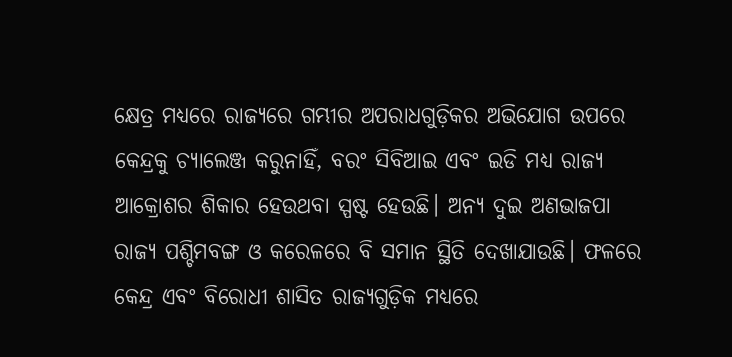କ୍ଷେତ୍ର ମଧ୍ୟରେ ରାଜ୍ୟରେ ଗମ୍ଭୀର ଅପରାଧଗୁଡ଼ିକର ଅଭିଯୋଗ ଉପରେ କେନ୍ଦ୍ରକୁ ଚ୍ୟାଲେଞ୍ଜ କରୁନାହିଁ, ବରଂ ସିବିଆଇ ଏବଂ ଇଡି ମଧ୍ୟ ରାଜ୍ୟ ଆକ୍ରୋଶର ଶିକାର ହେଉଥବା ସ୍ପଷ୍ଟ ହେଉଛି। ଅନ୍ୟ ଦୁଇ ଅଣଭାଜପା ରାଜ୍ୟ ପଶ୍ଚିମବଙ୍ଗ ଓ କରେଳରେ ବି ସମାନ ସ୍ଥିତି ଦେଖାଯାଉଛି। ଫଳରେ କେନ୍ଦ୍ର ଏବଂ ବିରୋଧୀ ଶାସିତ ରାଜ୍ୟଗୁଡ଼ିକ ମଧ୍ୟରେ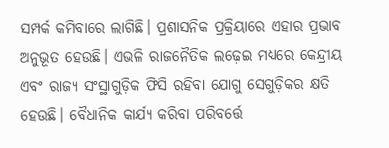ସମ୍ପର୍କ କମିବାରେ ଲାଗିଛି। ପ୍ରଶାସନିକ ପ୍ରକ୍ରିୟାରେ ଏହାର ପ୍ରଭାବ ଅନୁଭୂତ ହେଉଛି। ଏଭଳି ରାଜନୈତିକ ଲଢ଼େଇ ମଧ୍ୟରେ କେନ୍ଦ୍ରୀୟ ଏବଂ ରାଜ୍ୟ ସଂସ୍ଥାଗୁଡ଼ିକ ଫିସି ରହିବା ଯୋଗୁ ସେଗୁଡ଼ିକର କ୍ଷତି ହେଉଛି। ବୈଧାନିକ କାର୍ଯ୍ୟ କରିବା ପରିବର୍ତ୍ତେ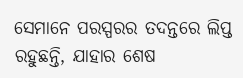ସେମାନେ ପରସ୍ପରର ତଦନ୍ତରେ ଲିପ୍ତ ରହୁଛନ୍ତି, ଯାହାର ଶେଷ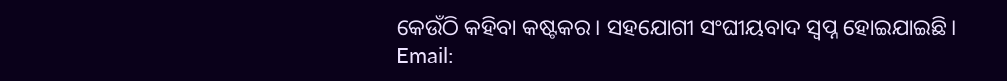କେଉଁଠି କହିବା କଷ୍ଟକର। ସହଯୋଗୀ ସଂଘୀୟବାଦ ସ୍ବପ୍ନ ହୋଇଯାଇଛି।
Email: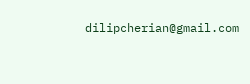dilipcherian@gmail.com